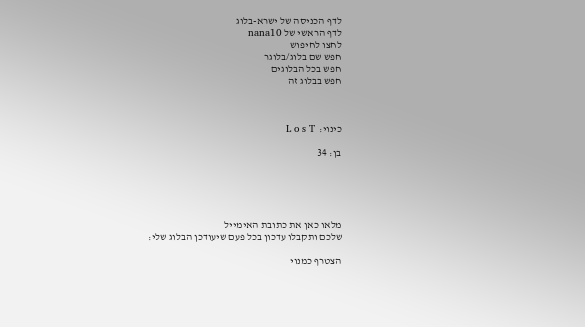לדף הכניסה של ישרא-בלוג
לדף הראשי של nana10
לחצו לחיפוש
חפש שם בלוג/בלוגר
חפש בכל הבלוגים
חפש בבלוג זה



כינוי:  L o s T

בן: 34





מלאו כאן את כתובת האימייל
שלכם ותקבלו עדכון בכל פעם שיעודכן הבלוג שלי:

הצטרף כמנוי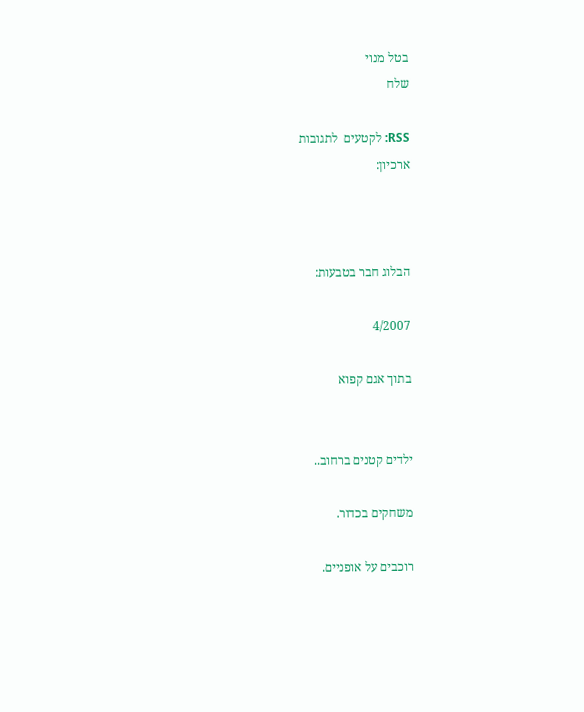בטל מנוי
שלח

RSS: לקטעים  לתגובות
ארכיון:



הבלוג חבר בטבעות:

4/2007

בתוך אגם קפוא


ילדים קטנים ברחוב..

משחקים בכדור.

רוכבים על אופניים.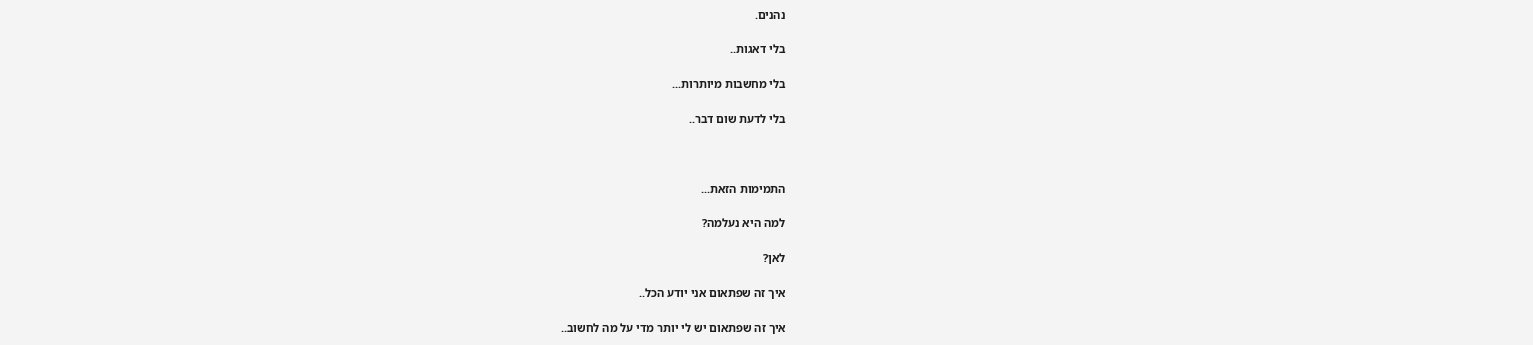נהנים.

בלי דאגות..

בלי מחשבות מיותרות...

בלי לדעת שום דבר..



התמימות הזאת...

למה היא נעלמה?

לאן?

איך זה שפתאום אני יודע הכל..

איך זה שפתאום יש לי יותר מדי על מה לחשוב..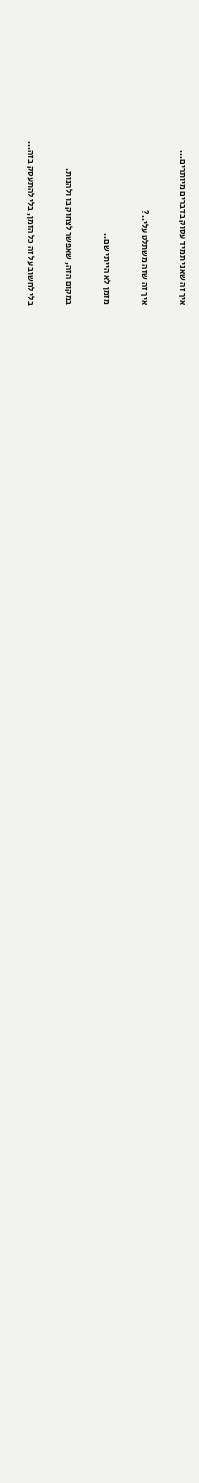איך זה שאני תמיד עסוק בדברים מיותרים...

איך זה שזה משתלט עלי..?

מזמן לא הייתי שם..

במקום הזה, שאפשר לצחוק בו ולהנות.

בלי לחשוב על זה כל הזמן, בלי להתעסק בזה...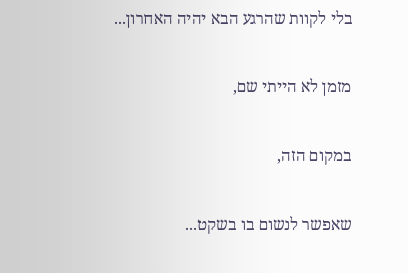בלי לקוות שהרגע הבא יהיה האחרון...

מזמן לא הייתי שם,

במקום הזה,

שאפשר לנשום בו בשקט...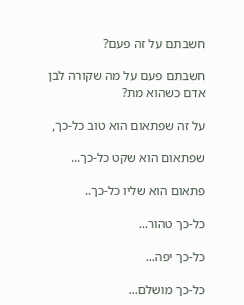חשבתם על זה פעם?

חשבתם פעם על מה שקורה לבן אדם כשהוא מת?

על זה שפתאום הוא טוב כל-כך,

שפתאום הוא שקט כל-כך...

פתאום הוא שליו כל-כך..

כל-כך טהור...

כל-כך יפה...

כל-כך מושלם...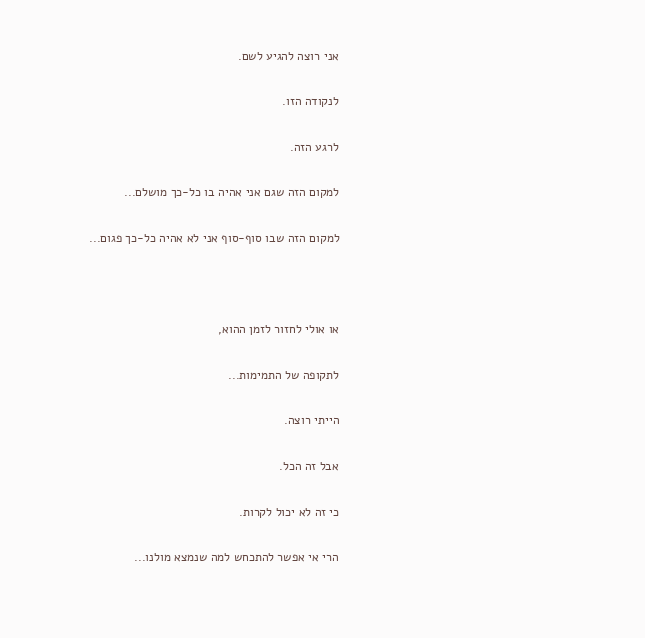אני רוצה להגיע לשם.

לנקודה הזו.

לרגע הזה.

למקום הזה שגם אני אהיה בו כל-כך מושלם...

למקום הזה שבו סוף-סוף אני לא אהיה כל-כך פגום...



או אולי לחזור לזמן ההוא,

לתקופה של התמימות...

הייתי רוצה.

אבל זה הכל.

כי זה לא יכול לקרות.

הרי אי אפשר להתכחש למה שנמצא מולנו...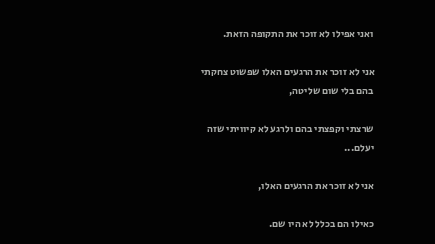ואני אפילו לא זוכר את התקופה הזאת.

אני לא זוכר את הרגעים האלו שפשוט צחקתי בהם בלי שום שליטה,

שרצתי וקפצתי בהם ולרגע לא קיוויתי שזה יעלם...

אני לא זוכר את הרגעים האלו,

כאילו הם בכלל לא היו שם.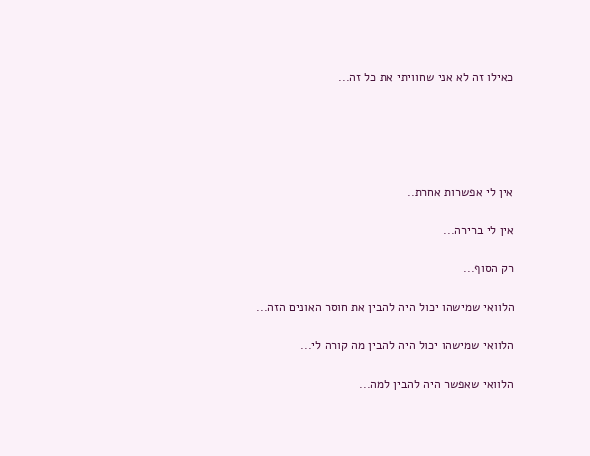כאילו זה לא אני שחוויתי את כל זה...





אין לי אפשרות אחרת..

אין לי ברירה...

רק הסוף...

הלוואי שמישהו יכול היה להבין את חוסר האונים הזה...

הלוואי שמישהו יכול היה להבין מה קורה לי...

הלוואי שאפשר היה להבין למה...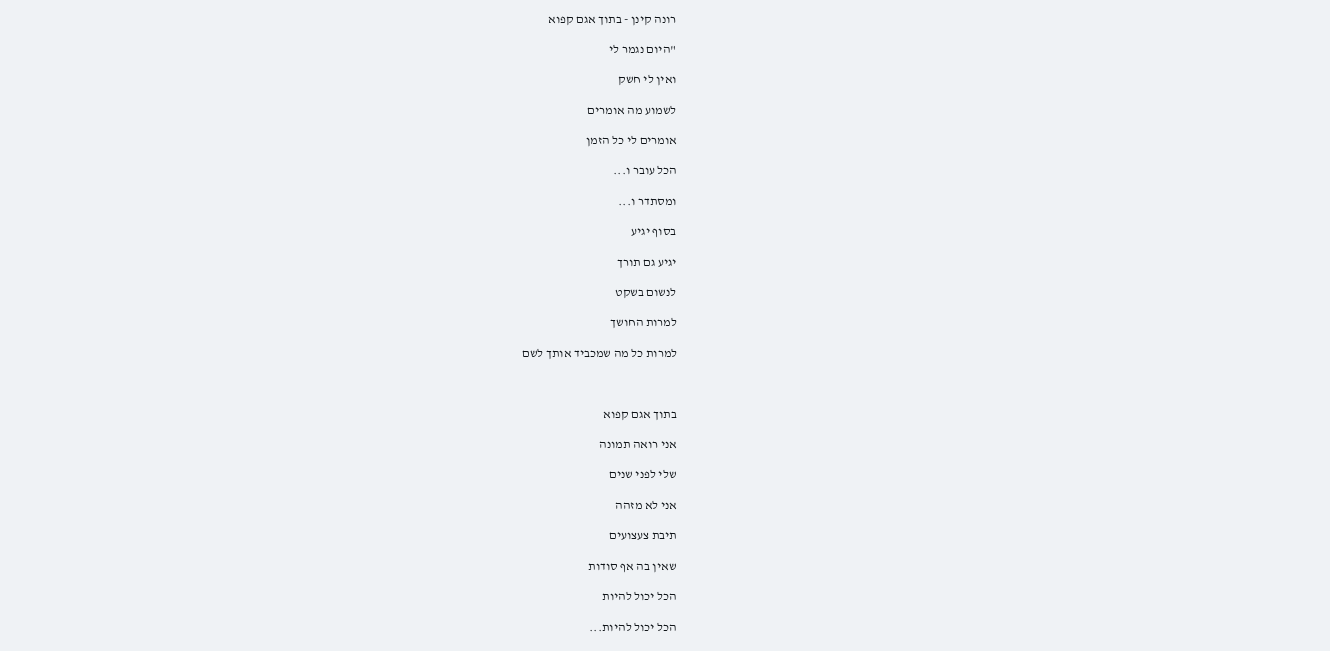רונה קינן - בתוך אגם קפוא

"היום נגמר לי

ואין לי חשק

לשמוע מה אומרים

אומרים לי כל הזמן

הכל עובר ו...

ומסתדר ו...

בסוף יגיע

יגיע גם תורך

לנשום בשקט

למרות החושך

למרות כל מה שמכביד אותך לשם



בתוך אגם קפוא

אני רואה תמונה

שלי לפני שנים

אני לא מזהה

תיבת צעצועים

שאין בה אף סודות

הכל יכול להיות

הכל יכול להיות...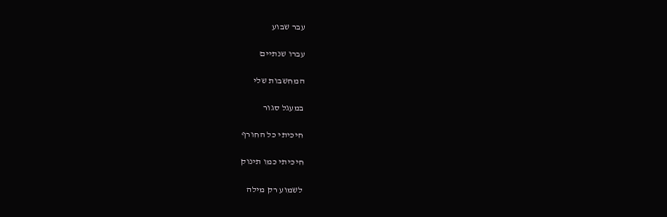עבר שבוע

עברו שנתיים

המחשבות שלי

במעגל סגור

חיכיתי כל החורף

חיכיתי כמו תינוק

לשמוע רק מילה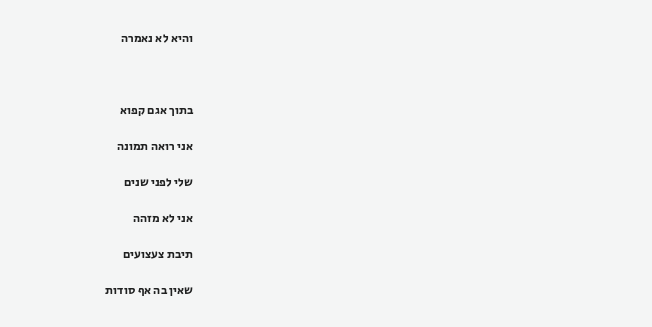והיא לא נאמרה



בתוך אגם קפוא

אני רואה תמונה

שלי לפני שנים

אני לא מזהה

תיבת צעצועים

שאין בה אף סודות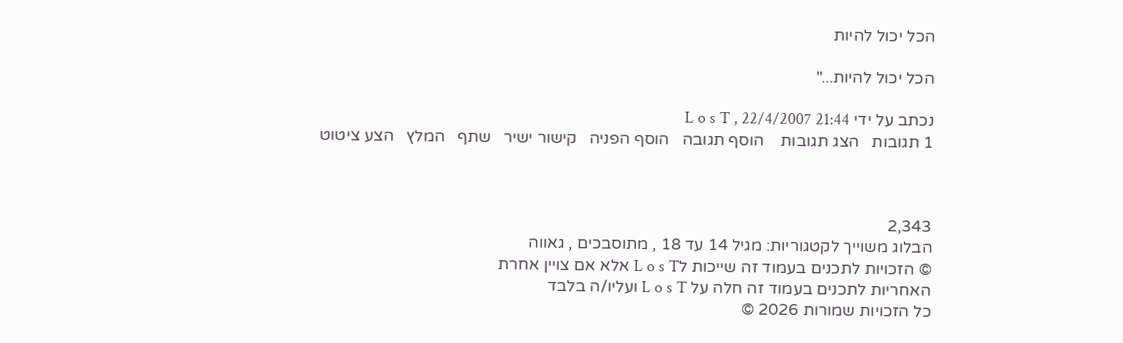הכל יכול להיות

הכל יכול להיות..."

נכתב על ידי L o s T , 22/4/2007 21:44
1 תגובות   הצג תגובות    הוסף תגובה   הוסף הפניה   קישור ישיר   שתף   המלץ   הצע ציטוט



2,343
הבלוג משוייך לקטגוריות: מגיל 14 עד 18 , מתוסבכים , גאווה
© הזכויות לתכנים בעמוד זה שייכות לL o s T אלא אם צויין אחרת
האחריות לתכנים בעמוד זה חלה על L o s T ועליו/ה בלבד
כל הזכויות שמורות 2026 ©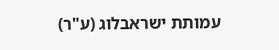עמותת ישראבלוג (ע"ר)